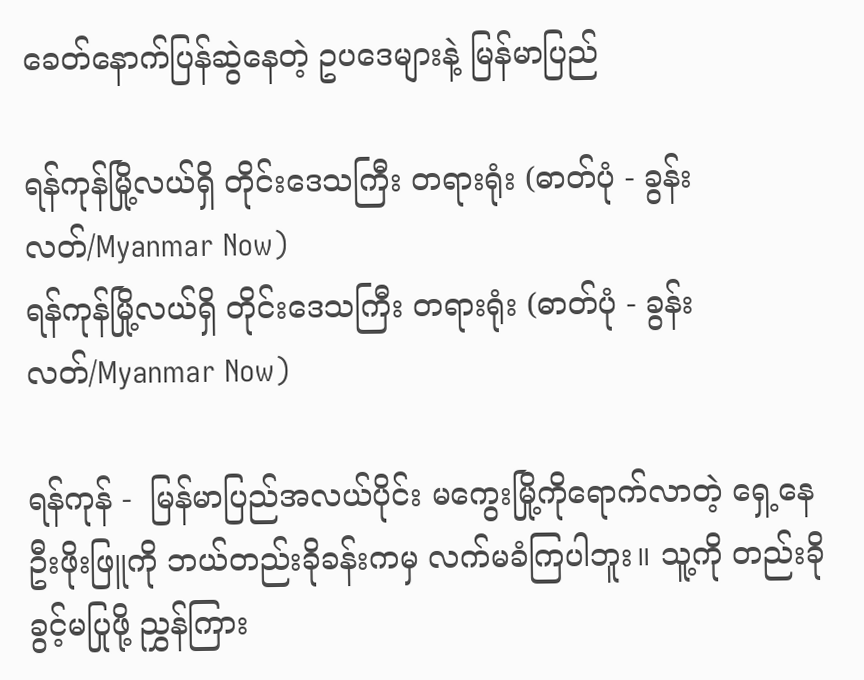ခေတ်နောက်ပြန်ဆွဲနေတဲ့ ဥပဒေများနဲ့ မြန်မာပြည်

ရန်ကုန်မြို့လယ်ရှိ တိုင်းဒေသကြီး တရားရုံး (ဓာတ်ပုံ - ခွန်းလတ်/Myanmar Now)
ရန်ကုန်မြို့လယ်ရှိ တိုင်းဒေသကြီး တရားရုံး (ဓာတ်ပုံ - ခွန်းလတ်/Myanmar Now)

ရန်ကုန် -  မြန်မာပြည်အလယ်ပိုင်း မကွေးမြို့ကိုရောက်လာတဲ့ ရှေ့နေဦးဖိုးဖြူကို ဘယ်တည်းခိုခန်းကမှ လက်မခံကြပါဘူး။ သူ့ကို တည်းခိုခွင့်မပြုဖို့ ညွှန်ကြား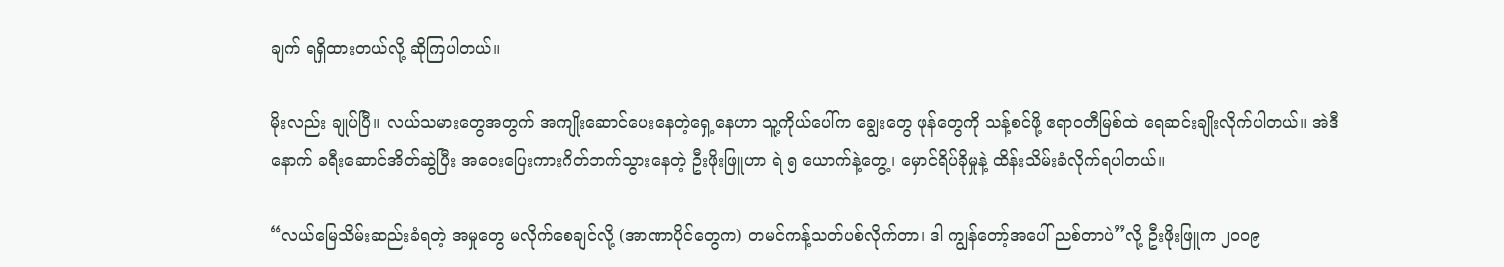ချက် ရရှိထားတယ်လို့ ဆိုကြပါတယ်။

မိုးလည်း ချုပ်ပြီ။ လယ်သမားတွေအတွက် အကျိုးဆောင်ပေးနေတဲ့ရှေ့နေဟာ သူ့ကိုယ်ပေါ်က ချွေးတွေ ဖုန်တွေကို သန့်စင်ဖို့ ဧရာဝတီမြစ်ထဲ ရေဆင်းချိုးလိုက်ပါတယ်။ အဲဒီနောက် ခရီးဆောင်အိတ်ဆွဲပြီး အဝေးပြေးကားဂိတ်ဘက်သွားနေတဲ့ ဦးဖိုးဖြူဟာ ရဲ ၅ ယောက်နဲ့တွေ့၊ မှောင်ရိပ်ခိုမှုနဲ့ ထိန်းသိမ်းခံလိုက်ရပါတယ်။

“လယ်မြေသိမ်းဆည်းခံရတဲ့ အမှုတွေ မလိုက်စေချင်လို့ (အာဏာပိုင်တွေက) တမင်ကန့်သတ်ပစ်လိုက်တာ၊ ဒါ ကျွန်တော့်အပေါ် ညစ်တာပဲ”လို့ ဦးဖိုးဖြူက ၂ဝဝ၉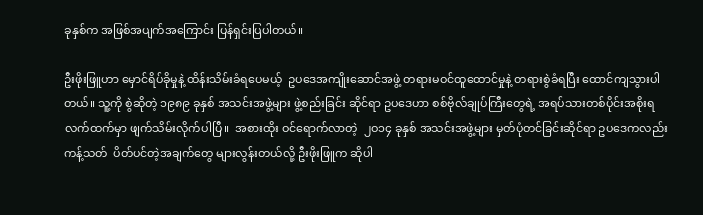ခုနှစ်က အဖြစ်အပျက်အကြောင်း ပြန်ရှင်းပြပါတယ်။

ဦးဖိုးဖြူဟာ မှောင်ရိပ်ခိုမှုနဲ့ ထိန်းသိမ်းခံရပေမယ့်  ဥပဒေအကျိုးဆောင်အဖွဲ့ တရားမဝင်ထူထောင်မှုနဲ့ တရားစွဲခံရပြီး ထောင်ကျသွားပါတယ်။ သူ့ကို စွဲဆိုတဲ့ ၁၉၈၉ ခုနှစ် အသင်းအဖွဲ့များ ဖွဲ့စည်းခြင်း ဆိုင်ရာ ဥပဒေဟာ စစ်ဗိုလ်ချုပ်ကြီးတွေရဲ့ အရပ်သားတစ်ပိုင်းအစိုးရလက်ထက်မှာ ဖျက်သိမ်းလိုက်ပါပြီ။  အစားထိုး ဝင်ရောက်လာတဲ့  ၂ဝ၁၄ ခုနှစ် အသင်းအဖွဲ့များ မှတ်ပုံတင်ခြင်းဆိုင်ရာ ဥပဒေကလည်း  ကန့်သတ်  ပိတ်ပင်တဲ့အချက်တွေ များလွန်းတယ်လို့ ဦးဖိုးဖြူက ဆိုပါ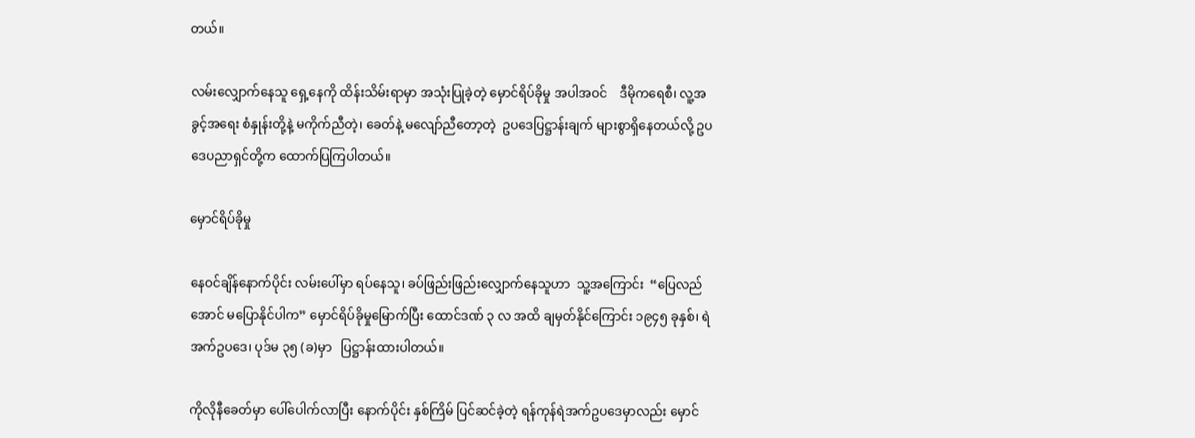တယ်။

လမ်းလျှောက်နေသူ ရှေ့နေကို ထိန်းသိမ်းရာမှာ အသုံးပြုခဲ့တဲ့ မှောင်ရိပ်ခိုမှု အပါအဝင်    ဒီမိုကရေစီ၊ လူ့အခွင့်အရေး စံနှုန်းတို့နဲ့ မကိုက်ညီတဲ့၊ ခေတ်နဲ့ မလျော်ညီတော့တဲ့  ဥပဒေပြဋ္ဌာန်းချက် များစွာရှိနေတယ်လို့ ဥပဒေပညာရှင်တို့က ထောက်ပြကြပါတယ်။

မှောင်ရိပ်ခိုမှု

နေဝင်ချိန်နောက်ပိုင်း လမ်းပေါ်မှာ ရပ်နေသူ၊ ခပ်ဖြည်းဖြည်းလျှောက်နေသူဟာ  သူ့အကြောင်း  “ပြေလည်အောင် မပြောနိုင်ပါက” မှောင်ရိပ်ခိုမှုမြောက်ပြီး ထောင်ဒဏ် ၃ လ အထိ ချမှတ်နိုင်ကြောင်း ၁၉၄၅ ခုနှစ်၊ ရဲအက်ဥပဒေ၊ ပုဒ်မ ၃၅ (ခ)မှာ   ပြဋ္ဌာန်းထားပါတယ်။

ကိုလိုနီခေတ်မှာ ပေါ်ပေါက်လာပြီး နောက်ပိုင်း နှစ်ကြိမ် ပြင်ဆင်ခဲ့တဲ့ ရန်ကုန်ရဲအက်ဥပဒေမှာလည်း မှောင်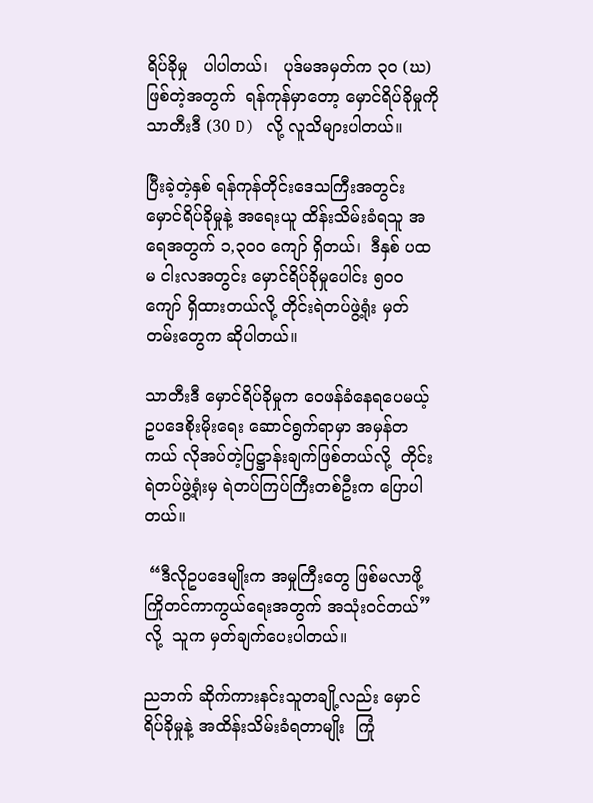ရိပ်ခိုမှု   ပါပါတယ်၊   ပုဒ်မအမှတ်က ၃ဝ (ဃ) ဖြစ်တဲ့အတွက်  ရန်ကုန်မှာတော့ မှောင်ရိပ်ခိုမှုကို  သာတီးဒီ (30 D) လို့ လူသိများပါတယ်။

ပြီးခဲ့တဲ့နှစ် ရန်ကုန်တိုင်းဒေသကြီးအတွင်း  မှောင်ရိပ်ခိုမှုနဲ့ အရေးယူ ထိန်းသိမ်းခံရသူ အရေအတွက် ၁,၃ဝဝ ကျော် ရှိတယ်၊  ဒီနှစ် ပထမ ငါးလအတွင်း မှောင်ရိပ်ခိုမှုပေါင်း ၅ဝဝ ကျော် ရှိထားတယ်လို့ တိုင်းရဲတပ်ဖွဲ့ရုံး မှတ်တမ်းတွေက ဆိုပါတယ်။

သာတီးဒီ မှောင်ရိပ်ခိုမှုက ဝေဖန်ခံနေရပေမယ့် ဥပဒေစိုးမိုးရေး ဆောင်ရွက်ရာမှာ အမှန်တကယ် လိုအပ်တဲ့ပြဋ္ဌာန်းချက်ဖြစ်တယ်လို့  တိုင်းရဲတပ်ဖွဲ့ရုံးမှ ရဲတပ်ကြပ်ကြီးတစ်ဦးက ပြောပါတယ်။

 “ဒီလိုဥပဒေမျိုးက အမှုကြီးတွေ ဖြစ်မလာဖို့ ကြိုတင်ကာကွယ်ရေးအတွက် အသုံးဝင်တယ်” လို့  သူက မှတ်ချက်ပေးပါတယ်။

ညဘက် ဆိုက်ကားနင်းသူတချို့လည်း မှောင်ရိပ်ခိုမှုနဲ့ အထိန်းသိမ်းခံရတာမျိုး  ကြုံ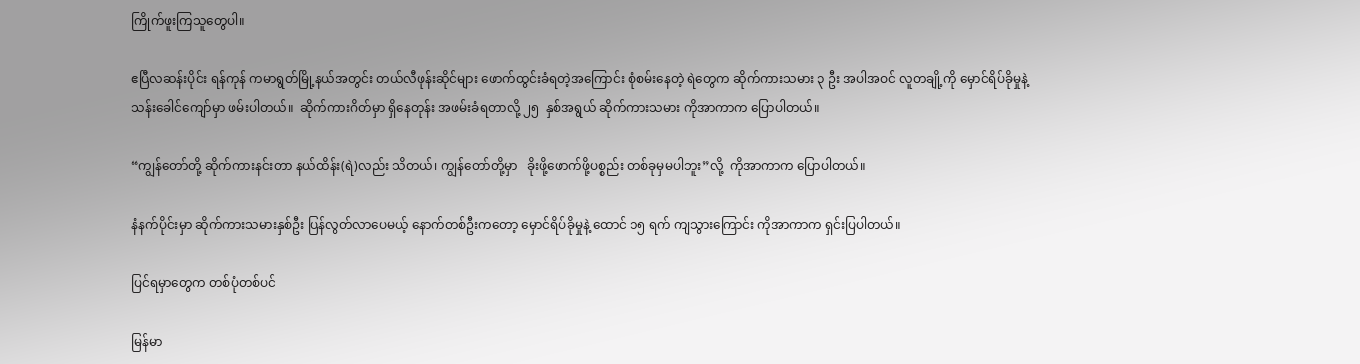ကြိုက်ဖူးကြသူတွေပါ။

ဧပြီလဆန်းပိုင်း ရန်ကုန် ကမာရွတ်မြို့နယ်အတွင်း တယ်လီဖုန်းဆိုင်များ ဖောက်ထွင်းခံရတဲ့အကြောင်း စုံစမ်းနေတဲ့ ရဲတွေက ဆိုက်ကားသမား ၃ ဦး အပါအဝင် လူတချို့ကို မှောင်ရိပ်ခိုမှုနဲ့ သန်းခေါင်ကျော်မှာ ဖမ်းပါတယ်။  ဆိုက်ကားဂိတ်မှာ ရှိနေတုန်း အဖမ်းခံရတာလို့ ၂၅  နှစ်အရွယ် ဆိုက်ကားသမား ကိုအာကာက ပြောပါတယ်။

“ကျွန်တော်တို့ ဆိုက်ကားနင်းတာ နယ်ထိန်း(ရဲ)လည်း သိတယ်၊ ကျွန်တော်တို့မှာ   ခိုးဖို့ဖောက်ဖို့ပစ္စည်း တစ်ခုမှမပါဘူး”လို့  ကိုအာကာက ပြောပါတယ်။

နံနက်ပိုင်းမှာ ဆိုက်ကားသမားနှစ်ဦး ပြန်လွတ်လာပေမယ့် နောက်တစ်ဦးကတော့ မှောင်ရိပ်ခိုမှုနဲ့ ထောင် ၁၅ ရက် ကျသွားကြောင်း ကိုအာကာက ရှင်းပြပါတယ်။

ပြင်ရမှာတွေက တစ်ပုံတစ်ပင်

မြန်မာ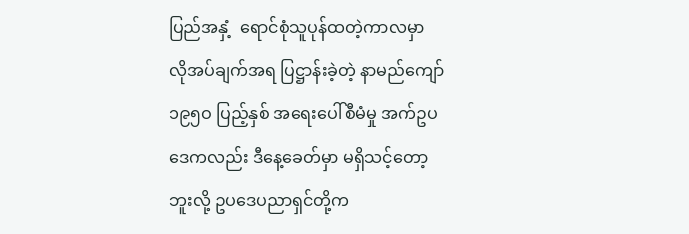ပြည်အနှံ့  ရောင်စုံသူပုန်ထတဲ့ကာလမှာ  လိုအပ်ချက်အရ ပြဋ္ဌာန်းခဲ့တဲ့ နာမည်ကျော် ၁၉၅ဝ ပြည့်နှစ် အရေးပေါ်စီမံမှု အက်ဥပဒေကလည်း ဒီနေ့ခေတ်မှာ မရှိသင့်တော့ဘူးလို့ ဥပဒေပညာရှင်တို့က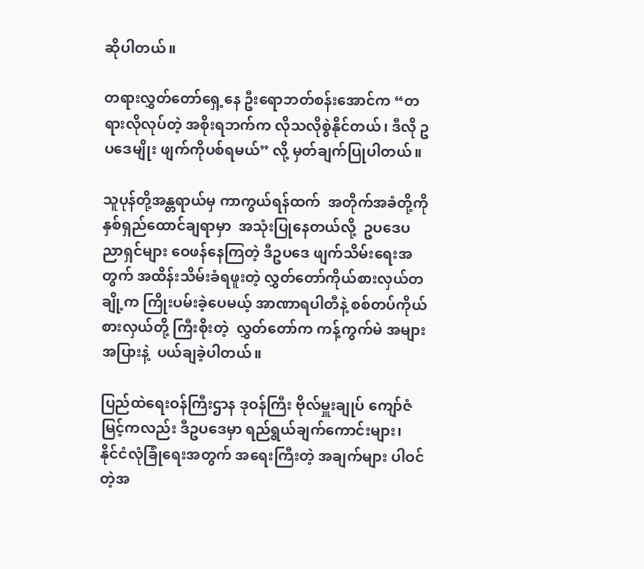ဆိုပါတယ်။

တရားလွှတ်တော်ရှေ့နေ ဦးရောဘတ်စန်းအောင်က “တရားလိုလုပ်တဲ့ အစိုးရဘက်က လိုသလိုစွဲနိုင်တယ်၊ ဒီလို ဥပဒေမျိုး ဖျက်ကိုပစ်ရမယ်” လို့ မှတ်ချက်ပြုပါတယ်။

သူပုန်တို့အန္တရာယ်မှ ကာကွယ်ရန်ထက်  အတိုက်အခံတို့ကို နှစ်ရှည်ထောင်ချရာမှာ  အသုံးပြုနေတယ်လို့  ဥပဒေပညာရှင်များ ဝေဖန်နေကြတဲ့ ဒီဥပဒေ ဖျက်သိမ်းရေးအတွက် အထိန်းသိမ်းခံရဖူးတဲ့ လွှတ်တော်ကိုယ်စားလှယ်တချို့က ကြိုးပမ်းခဲ့ပေမယ့် အာဏာရပါတီနဲ့ စစ်တပ်ကိုယ်စားလှယ်တို့ ကြီးစိုးတဲ့  လွှတ်တော်က ကန့်ကွက်မဲ အများအပြားနဲ့  ပယ်ချခဲ့ပါတယ်။

ပြည်ထဲရေးဝန်ကြီးဌာန ဒုဝန်ကြီး ဗိုလ်မှူးချုပ် ကျော်ဇံမြင့်ကလည်း ဒီဥပဒေမှာ ရည်ရွယ်ချက်ကောင်းများ၊  နိုင်ငံလုံခြုံရေးအတွက် အရေးကြီးတဲ့ အချက်များ ပါဝင်တဲ့အ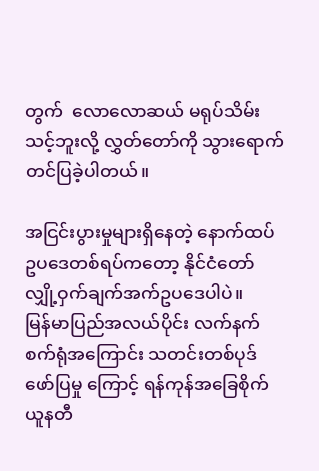တွက်  လောလောဆယ် မရုပ်သိမ်းသင့်ဘူးလို့ လွှတ်တော်ကို သွားရောက် တင်ပြခဲ့ပါတယ်။

အငြင်းပွားမှုများရှိနေတဲ့ နောက်ထပ် ဥပဒေတစ်ရပ်ကတော့ နိုင်ငံတော်လျှို့ဝှက်ချက်အက်ဥပဒေပါပဲ။    မြန်မာပြည်အလယ်ပိုင်း လက်နက်စက်ရုံအကြောင်း သတင်းတစ်ပုဒ်ဖော်ပြမှု ကြောင့် ရန်ကုန်အခြေစိုက် ယူနတီ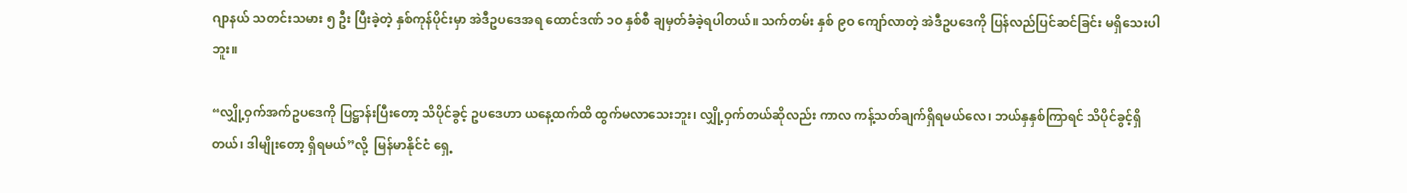ဂျာနယ် သတင်းသမား ၅ ဦး ပြီးခဲ့တဲ့ နှစ်ကုန်ပိုင်းမှာ အဲဒီဥပဒေအရ ထောင်ဒဏ် ၁ဝ နှစ်စီ ချမှတ်ခံခဲ့ရပါတယ်။ သက်တမ်း နှစ် ၉ဝ ကျော်လာတဲ့ အဲဒီဥပဒေကို ပြန်လည်ပြင်ဆင်ခြင်း မရှိသေးပါဘူး။

“လျှို့ဝှက်အက်ဥပဒေကို ပြဋ္ဌာန်းပြီးတော့ သိပိုင်ခွင့် ဥပဒေဟာ ယနေ့ထက်ထိ ထွက်မလာသေးဘူး၊ လျှို့ဝှက်တယ်ဆိုလည်း ကာလ ကန့်သတ်ချက်ရှိရမယ်လေ၊ ဘယ်နှနှစ်ကြာရင် သိပိုင်ခွင့်ရှိတယ်၊ ဒါမျိုးတော့ ရှိရမယ်”လို့  မြန်မာနိုင်ငံ ရှေ့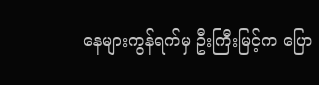နေများကွန်ရက်မှ ဦးကြီးမြင့်က ပြော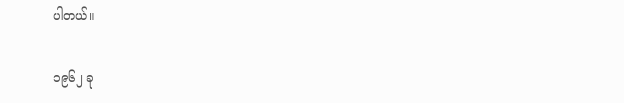ပါတယ်။

၁၉၆၂ ခု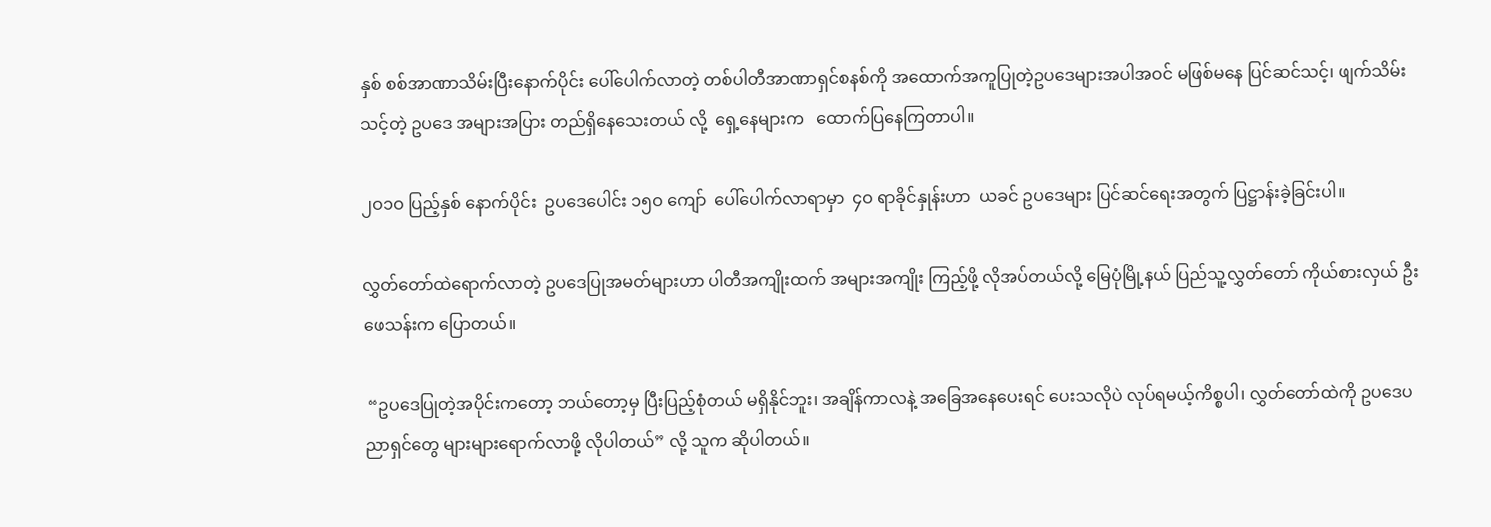နှစ် စစ်အာဏာသိမ်းပြီးနောက်ပိုင်း ပေါ်ပေါက်လာတဲ့ တစ်ပါတီအာဏာရှင်စနစ်ကို အထောက်အကူပြုတဲ့ဥပဒေများအပါအဝင် မဖြစ်မနေ ပြင်ဆင်သင့်၊ ဖျက်သိမ်းသင့်တဲ့ ဥပဒေ အများအပြား တည်ရှိနေသေးတယ် လို့  ရှေ့နေများက   ထောက်ပြနေကြတာပါ။

၂ဝ၁ဝ ပြည့်နှစ် နောက်ပိုင်း  ဥပဒေပေါင်း ၁၅ဝ ကျော်  ပေါ်ပေါက်လာရာမှာ  ၄ဝ ရာခိုင်နှုန်းဟာ  ယခင် ဥပဒေများ ပြင်ဆင်ရေးအတွက် ပြဋ္ဌာန်းခဲ့ခြင်းပါ။

လွှတ်တော်ထဲရောက်လာတဲ့ ဥပဒေပြုအမတ်များဟာ ပါတီအကျိုးထက် အများအကျိုး ကြည့်ဖို့ လိုအပ်တယ်လို့ မြေပုံမြို့နယ် ပြည်သူ့လွှတ်တော် ကိုယ်စားလှယ် ဦးဖေသန်းက ပြောတယ်။

 “ဥပဒေပြုတဲ့အပိုင်းကတော့ ဘယ်တော့မှ ပြီးပြည့်စုံတယ် မရှိနိုင်ဘူး၊ အချိန်ကာလနဲ့ အခြေအနေပေးရင် ပေးသလိုပဲ လုပ်ရမယ့်ကိစ္စပါ၊ လွှတ်တော်ထဲကို ဥပဒေပညာရှင်တွေ များများရောက်လာဖို့ လိုပါတယ်” လို့ သူက ဆိုပါတယ်။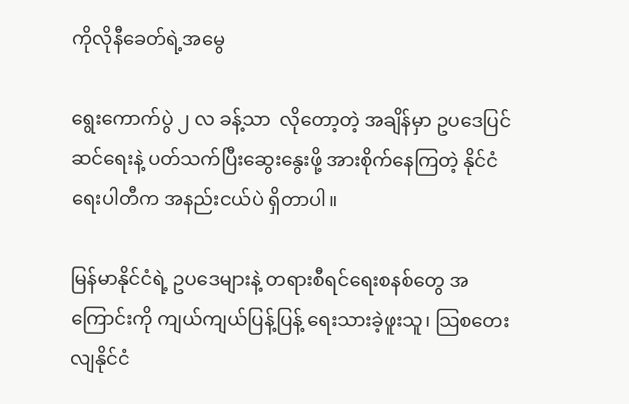ကိုလိုနီခေတ်ရဲ့အမွေ

ရွေးကောက်ပွဲ ၂ လ ခန့်သာ  လိုတော့တဲ့ အချိန်မှာ ဥပဒေပြင်ဆင်ရေးနဲ့ ပတ်သက်ပြီးဆွေးနွေးဖို့ အားစိုက်နေကြတဲ့ နိုင်ငံရေးပါတီက အနည်းငယ်ပဲ ရှိတာပါ။

မြန်မာနိုင်ငံရဲ့ ဥပဒေများနဲ့ တရားစီရင်ရေးစနစ်တွေ အကြောင်းကို ကျယ်ကျယ်ပြန့်ပြန့် ရေးသားခဲ့ဖူးသူ၊ သြစတေးလျနိုင်ငံ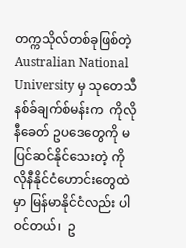တက္ကသိုလ်တစ်ခုဖြစ်တဲ့ Australian National University မှ သုတေသီ နစ်ခ်ချက်စ်မန်းက  ကိုလိုနီခေတ် ဥပဒေတွေကို မပြင်ဆင်နိုင်သေးတဲ့ ကိုလိုနီနိုင်ငံဟောင်းတွေထဲမှာ မြန်မာနိုင်ငံလည်း ပါဝင်တယ်၊  ဥ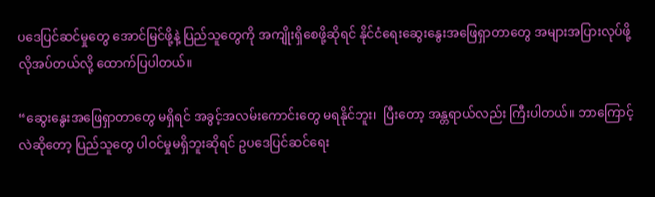ပဒေပြင်ဆင်မှုတွေ အောင်မြင်ဖို့နဲ့ ပြည်သူတွေကို အကျိုးရှိစေဖို့ဆိုရင် နိုင်ငံရေးဆွေးနွေးအဖြေရှာတာတွေ အများအပြားလုပ်ဖို့ လိုအပ်တယ်လို့ ထောက်ပြပါတယ်။

“ဆွေးနွေးအဖြေရှာတာတွေ မရှိရင် အခွင့်အလမ်းကောင်းတွေ မရနိုင်ဘူး၊  ပြီးတော့ အန္တရာယ်လည်း ကြီးပါတယ်။ ဘာကြောင့်လဲဆိုတော့ ပြည်သူတွေ ပါဝင်မှုမရှိဘူးဆိုရင် ဥပဒေပြင်ဆင်ရေး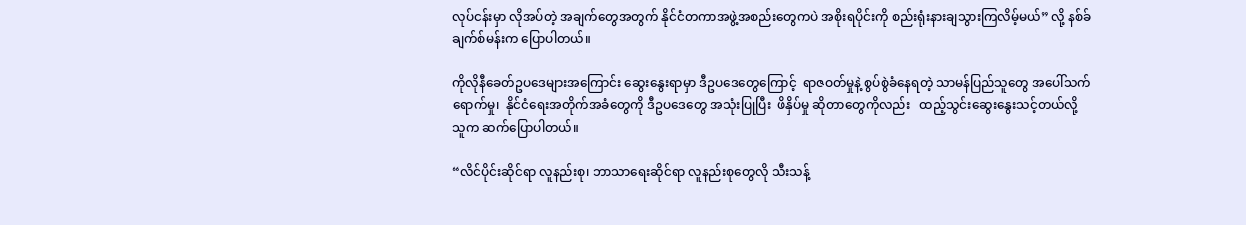လုပ်ငန်းမှာ လိုအပ်တဲ့ အချက်တွေအတွက် နိုင်ငံတကာအဖွဲ့အစည်းတွေကပဲ အစိုးရပိုင်းကို စည်းရုံးနားချသွားကြလိမ့်မယ်” လို့ နစ်ခ်ချက်စ်မန်းက ပြောပါတယ်။

ကိုလိုနီခေတ်ဥပဒေများအကြောင်း ဆွေးနွေးရာမှာ ဒီဥပဒေတွေကြောင့်  ရာဇဝတ်မှုနဲ့ စွပ်စွဲခံနေရတဲ့ သာမန်ပြည်သူတွေ အပေါ်သက်ရောက်မှု၊  နိုင်ငံရေးအတိုက်အခံတွေကို ဒီဥပဒေတွေ အသုံးပြုပြီး  ဖိနှိပ်မှု ဆိုတာတွေကိုလည်း   ထည့်သွင်းဆွေးနွေးသင့်တယ်လို့ သူက ဆက်ပြောပါတယ်။

“လိင်ပိုင်းဆိုင်ရာ လူနည်းစု၊ ဘာသာရေးဆိုင်ရာ လူနည်းစုတွေလို သီးသန့်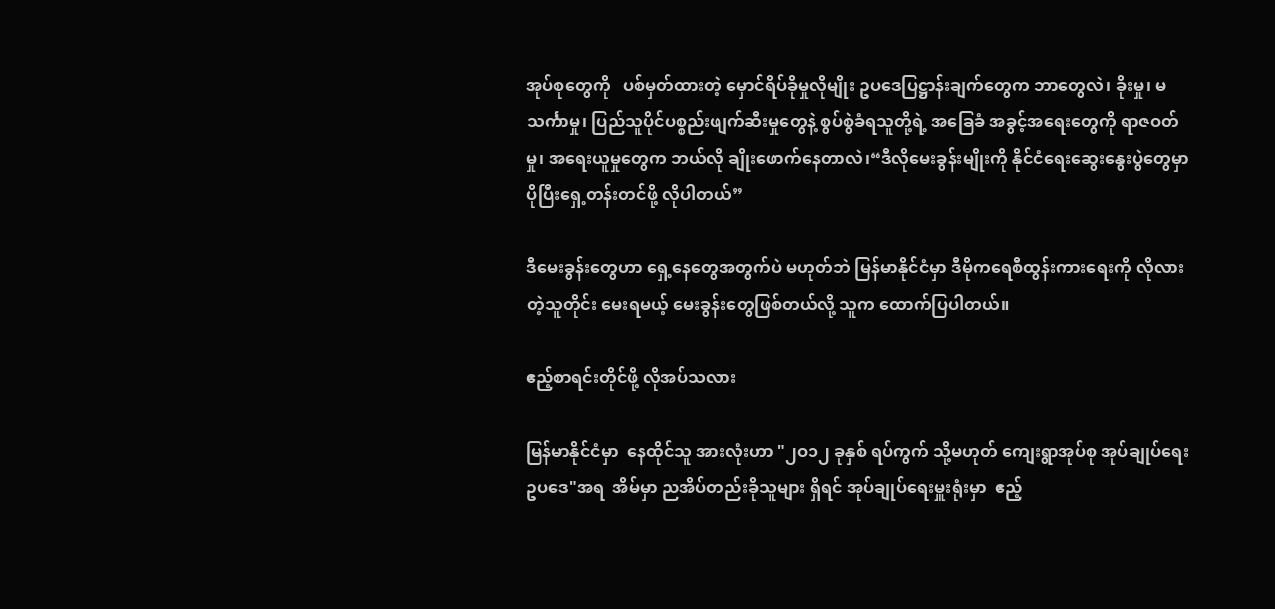အုပ်စုတွေကို   ပစ်မှတ်ထားတဲ့ မှောင်ရိပ်ခိုမှုလိုမျိုး ဥပဒေပြဋ္ဌာန်းချက်တွေက ဘာတွေလဲ၊ ခိုးမှု၊ မသင်္ကာမှု၊ ပြည်သူပိုင်ပစ္စည်းဖျက်ဆီးမှုတွေနဲ့ စွပ်စွဲခံရသူတို့ရဲ့ အခြေခံ အခွင့်အရေးတွေကို ရာဇဝတ်မှု၊ အရေးယူမှုတွေက ဘယ်လို ချိုးဖောက်နေတာလဲ၊“ဒီလိုမေးခွန်းမျိုးကို နိုင်ငံရေးဆွေးနွေးပွဲတွေမှာ ပိုပြီးရှေ့တန်းတင်ဖို့ လိုပါတယ်”

ဒီမေးခွန်းတွေဟာ ရှေ့နေတွေအတွက်ပဲ မဟုတ်ဘဲ မြန်မာနိုင်ငံမှာ ဒီမိုကရေစီထွန်းကားရေးကို လိုလားတဲ့သူတိုင်း မေးရမယ့် မေးခွန်းတွေဖြစ်တယ်လို့ သူက ထောက်ပြပါတယ်။

ဧည့်စာရင်းတိုင်ဖို့ လိုအပ်သလား

မြန်မာနိုင်ငံမှာ  နေထိုင်သူ အားလုံးဟာ "၂ဝ၁၂ ခုနှစ် ရပ်ကွက် သို့မဟုတ် ကျေးရွာအုပ်စု အုပ်ချုပ်ရေး ဥပဒေ"အရ  အိမ်မှာ ညအိပ်တည်းခိုသူများ ရှိရင် အုပ်ချုပ်ရေးမှူးရုံးမှာ  ဧည့်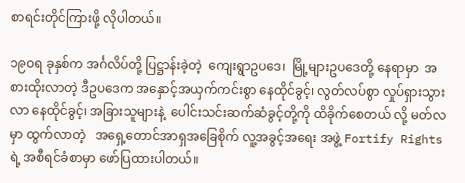စာရင်းတိုင်ကြားဖို့ လိုပါတယ်။

၁၉ဝရ ခုနှစ်က အင်္ဂလိပ်တို့ ပြဋ္ဌာန်းခဲ့တဲ့  ကျေးရွာဥပဒေ၊  မြို့များဥပဒေတို့ နေရာမှာ  အစားထိုးလာတဲ့ ဒီဥပဒေက အနှောင့်အယှက်ကင်းစွာ နေထိုင်ခွင့်၊ လွတ်လပ်စွာ လှုပ်ရှားသွားလာ နေထိုင်ခွင့်၊ အခြားသူများနဲ့  ပေါင်းသင်းဆက်ဆံခွင့်တို့ကို ထိခိုက်စေတယ် လို့ မတ်လမှာ ထွက်လာတဲ့   အရှေ့တောင်အာရှအခြေစိုက် လူ့အခွင့်အရေး အဖွဲ့ Fortify Rights ရဲ့ အစီရင်ခံစာမှာ ဖော်ပြထားပါတယ်။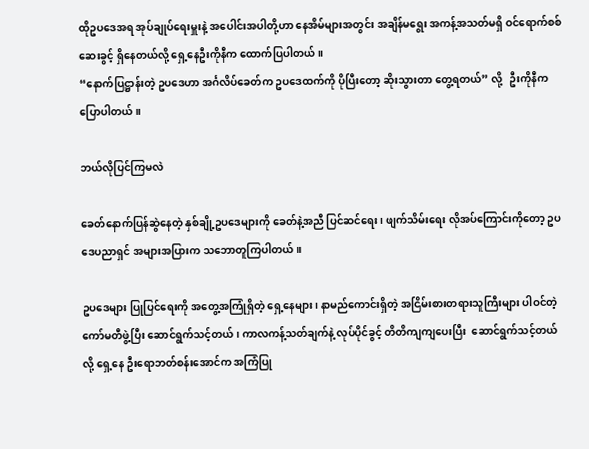ထိုဥပဒေအရ အုပ်ချုပ်ရေးမှူးနဲ့ အပေါင်းအပါတို့ဟာ နေအိမ်များအတွင်း အချိန်မရွေး အကန့်အသတ်မရှိ ဝင်ရောက်စစ်ဆေးခွင့် ရှိနေတယ်လို့ ရှေ့နေဦးကိုနီက ထောက်ပြပါတယ်။
“နောက်ပြဋ္ဌာန်းတဲ့ ဥပဒေဟာ အင်္ဂလိပ်ခေတ်က ဥပဒေထက်ကို ပိုပြီးတော့ ဆိုးသွားတာ တွေ့ရတယ်” လို့   ဦးကိုနီက ပြောပါတယ်။

ဘယ်လိုပြင်ကြမလဲ

ခေတ်နောက်ပြန်ဆွဲနေတဲ့ နှစ်ချို့ဥပဒေများကို ခေတ်နဲ့အညီ ပြင်ဆင်ရေး၊ ဖျက်သိမ်းရေး လိုအပ်ကြောင်းကိုတော့ ဥပဒေပညာရှင် အများအပြားက သဘောတူကြပါတယ်။

ဥပဒေများ ပြုပြင်ရေးကို အတွေ့အကြုံရှိတဲ့ ရှေ့နေများ၊ နာမည်ကောင်းရှိတဲ့ အငြိမ်းစားတရားသူကြီးများ ပါဝင်တဲ့  ကော်မတီဖွဲ့ပြီး ဆောင်ရွက်သင့်တယ်၊ ကာလကန့်သတ်ချက်နဲ့ လုပ်ပိုင်ခွင့် တိတိကျကျပေးပြီး  ဆောင်ရွက်သင့်တယ် လို့ ရှေ့နေ ဦးရောဘတ်စန်းအောင်က အကြံပြု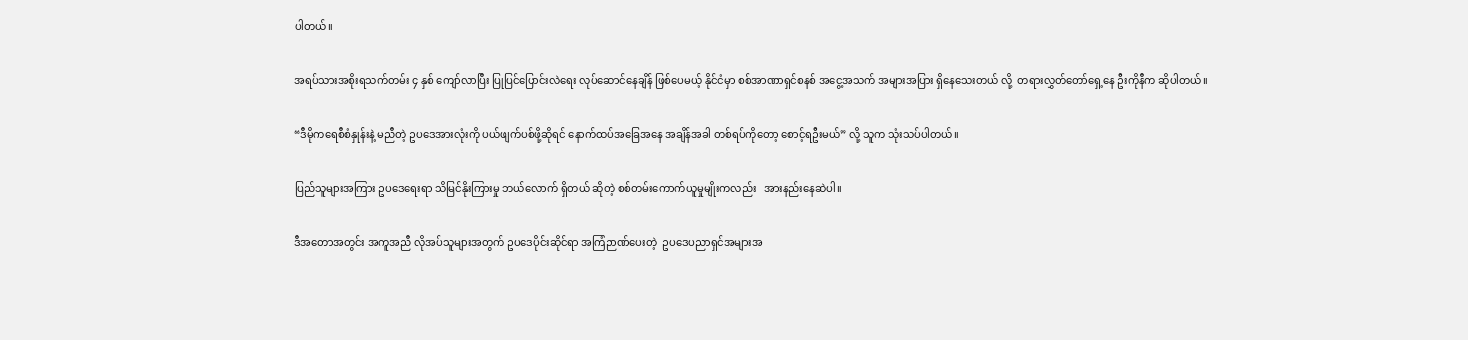ပါတယ်။

အရပ်သားအစိုးရသက်တမ်း ၄ နှစ် ကျော်လာပြီး ပြုပြင်ပြောင်းလဲရေး လုပ်ဆောင်နေချိန် ဖြစ်ပေမယ့် နိုင်ငံမှာ စစ်အာဏာရှင်စနစ် အငွေ့အသက် အများအပြား ရှိနေသေးတယ် လို့  တရားလွှတ်တော်ရှေ့နေ ဦးကိုနီက ဆိုပါတယ်။

“ဒီမိုကရေစီစံနှုန်းနဲ့ မညီတဲ့ ဥပဒေအားလုံးကို ပယ်ဖျက်ပစ်ဖို့ဆိုရင် နောက်ထပ်အခြေအနေ အချိန်အခါ တစ်ရပ်ကိုတော့ စောင့်ရဦးမယ်” လို့ သူက သုံးသပ်ပါတယ်။

ပြည်သူများအကြား ဥပဒေရေးရာ သိမြင်နိုးကြားမှု ဘယ်လောက် ရှိတယ် ဆိုတဲ့ စစ်တမ်းကောက်ယူမှုမျိုးကလည်း   အားနည်းနေဆဲပါ။

ဒီအတောအတွင်း အကူအညီ လိုအပ်သူများအတွက် ဥပဒေပိုင်းဆိုင်ရာ အကြံဉာဏ်ပေးတဲ့  ဥပဒေပညာရှင်အများအ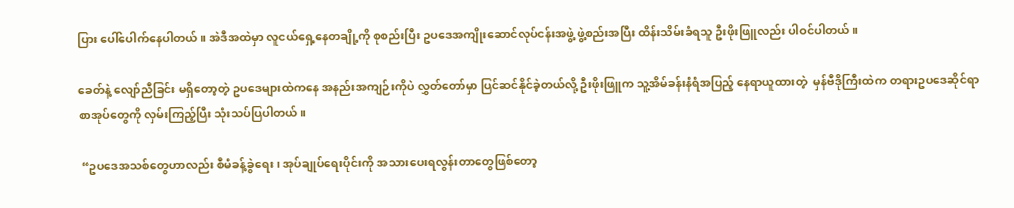ပြား ပေါ်ပေါက်နေပါတယ်။ အဲဒီအထဲမှာ လူငယ်ရှေ့နေတချို့ကို စုစည်းပြီး ဥပဒေအကျိုးဆောင်လုပ်ငန်းအဖွဲ့ ဖွဲ့စည်းအပြီး ထိန်းသိမ်းခံရသူ ဦးဖိုးဖြူလည်း ပါဝင်ပါတယ်။

ခေတ်နဲ့ လျော်ညီခြင်း မရှိတော့တဲ့ ဥပဒေများထဲကနေ အနည်းအကျဉ်းကိုပဲ လွှတ်တော်မှာ ပြင်ဆင်နိုင်ခဲ့တယ်လို့ ဦးဖိုးဖြူက သူ့အိမ်ခန်းနံရံအပြည့် နေရာယူထားတဲ့  မှန်ဗီဒိုကြီးထဲက တရားဥပဒေဆိုင်ရာ စာအုပ်တွေကို လှမ်းကြည့်ပြီး သုံးသပ်ပြပါတယ်။

 “ဥပဒေအသစ်တွေဟာလည်း စီမံခန့်ခွဲရေး၊ အုပ်ချုပ်ရေးပိုင်းကို အသားပေးရလွန်းတာတွေဖြစ်တော့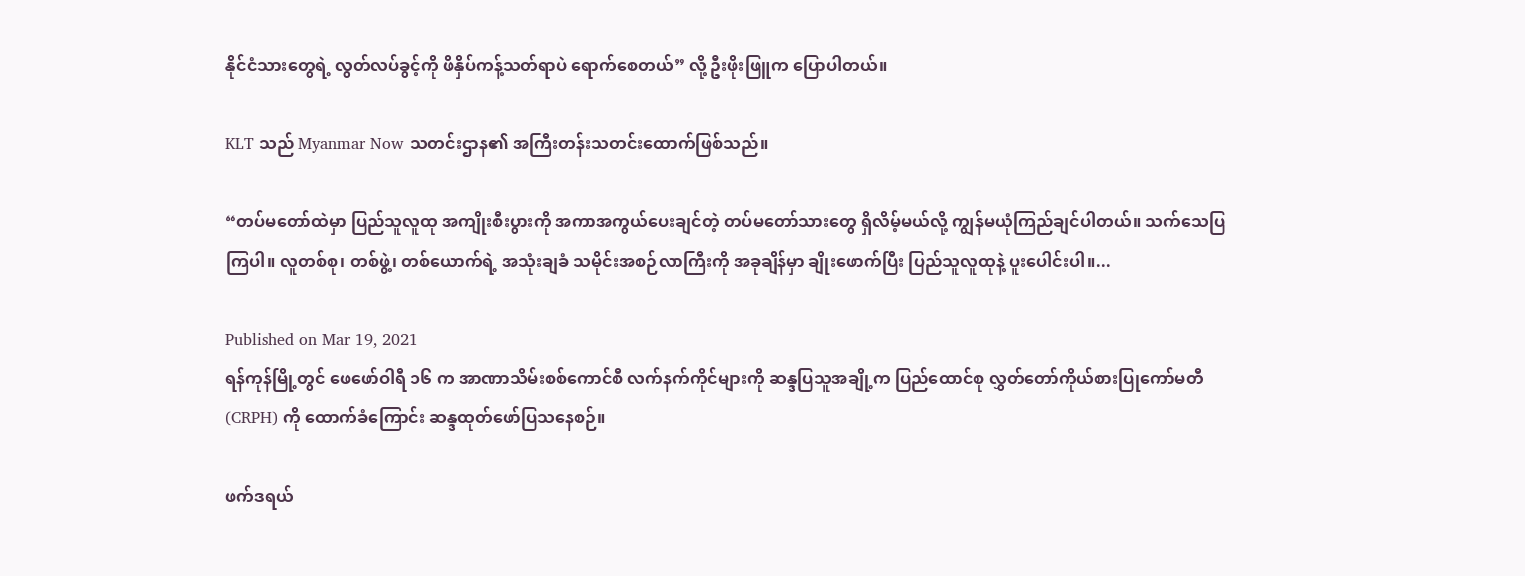နိုင်ငံသားတွေရဲ့ လွတ်လပ်ခွင့်ကို ဖိနှိပ်ကန့်သတ်ရာပဲ ရောက်စေတယ်” လို့ ဦးဖိုးဖြူက ပြောပါတယ်။

KLT သည် Myanmar Now သတင်းဌာန၏ အကြီးတန်းသတင်းထောက်ဖြစ်သည်။

“တပ်မတော်ထဲမှာ ပြည်သူလူထု အကျိုးစီးပွားကို အကာအကွယ်ပေးချင်တဲ့ တပ်မတော်သားတွေ ရှိလိမ့်မယ်လို့ ကျွန်မယုံကြည်ချင်ပါတယ်။ သက်သေပြကြပါ။ လူတစ်စု၊ တစ်ဖွဲ့၊ တစ်ယောက်ရဲ့ အသုံးချခံ သမိုင်းအစဉ်လာကြီးကို အခုချိန်မှာ ချိုးဖောက်ပြီး ပြည်သူလူထုနဲ့ ပူးပေါင်းပါ။...

Published on Mar 19, 2021
ရန်ကုန်မြို့တွင် ဖေဖော်ဝါရီ ၁၆ က အာဏာသိမ်းစစ်ကောင်စီ လက်နက်ကိုင်များကို ဆန္ဒပြသူအချို့က ပြည်ထောင်စု လွှတ်တော်ကိုယ်စားပြုကော်မတီ (CRPH) ကို ထောက်ခံကြောင်း ဆန္ဒထုတ်ဖော်ပြသနေစဉ်။

ဖက်ဒရယ်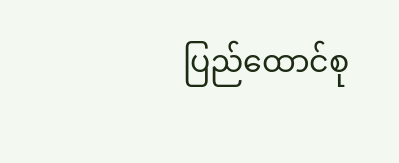ပြည်ထောင်စု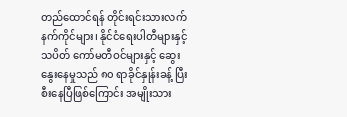တည်ထောင်ရန် တိုင်းရင်းသားလက်နက်ကိုင်များ၊ နိုင်ငံရေးပါတီများနှင့် သပိတ် ကော်မတီဝင်များနှင့် ဆွေးနွေးနေမှုသည် ၈၀ ရာခိုင်နှုန်းခန့် ပြီးစီးနေပြီဖြစ်ကြောင်း အမျိုးသား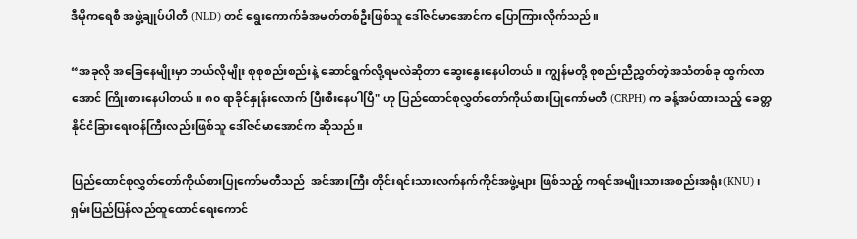ဒီမိုကရေစီ အဖွဲ့ချုပ်ပါတီ (NLD) တင် ရွေးကောက်ခံအမတ်တစ်ဦးဖြစ်သူ ဒေါ်ဇင်မာအောင်က ပြောကြားလိုက်သည်။

“အခုလို အခြေနေမျိုးမှာ ဘယ်လိုမျိုး စုစုစည်းစည်းနဲ့ ဆောင်ရွက်လို့ရမလဲဆိုတာ ဆွေးနွေးနေပါတယ်။ ကျွန်မတို့ စုစည်းညီညွှတ်တဲ့အသံတစ်ခု ထွက်လာအောင် ကြိုးစားနေပါတယ်။ ၈၀ ရာခိုင်နှုန်းလောက် ပြီးစီးနေပါပြီ" ဟု ပြည်ထောင်စုလွှတ်တော်ကိုယ်စားပြုကော်မတီ (CRPH) က ခန့်အပ်ထားသည့် ခေတ္တ နိုင်ငံခြားရေးဝန်ကြီးလည်းဖြစ်သူ ဒေါ်ဇင်မာအောင်က ဆိုသည်။

ပြည်ထောင်စုလွှတ်တော်ကိုယ်စားပြုကော်မတီသည်  အင်အားကြီး တိုင်းရင်းသားလက်နက်ကိုင်အဖွဲ့များ ဖြစ်သည့် ကရင်အမျိုးသားအစည်းအရုံး(KNU)၊ ရှမ်းပြည်ပြန်လည်ထူထောင်ရေးကောင်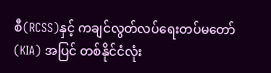စီ(RCSS)နှင့် ကချင်လွတ်လပ်ရေးတပ်မတော်(KIA) အပြင် တစ်နိုင်ငံလုံး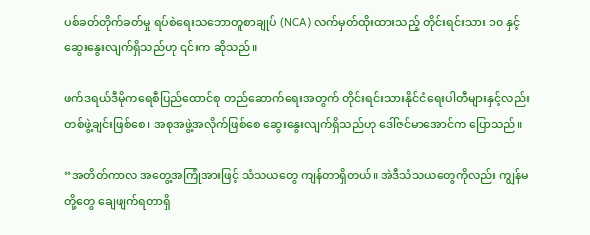ပစ်ခတ်တိုက်ခတ်မှု ရပ်စဲရေးသဘောတူစာချုပ် (NCA) လက်မှတ်ထိုးထားသည့် တိုင်းရင်းသား ၁၀ နှင့် ဆွေးနွေးလျက်ရှိသည်ဟု ၎င်းက ဆိုသည်။

ဖက်ဒရယ်ဒီမိုကရေစီပြည်ထောင်စု တည်ဆောက်ရေးအတွက် တိုင်းရင်းသားနိုင်ငံရေးပါတီများနှင့်လည်း တစ်ဖွဲ့ချင်းဖြစ်စေ၊ အစုအဖွဲ့အလိုက်ဖြစ်စေ ဆွေးနွေးလျက်ရှိသည်ဟု ဒေါ်ဇင်မာအောင်က ပြောသည်။

“အတိတ်ကာလ အတွေ့အကြုံအားဖြင့် သံသယတွေ ကျန်တာရှိတယ်။ အဲဒီသံသယတွေကိုလည်း ကျွန်မ တို့တွေ ချေဖျက်ရတာရှိ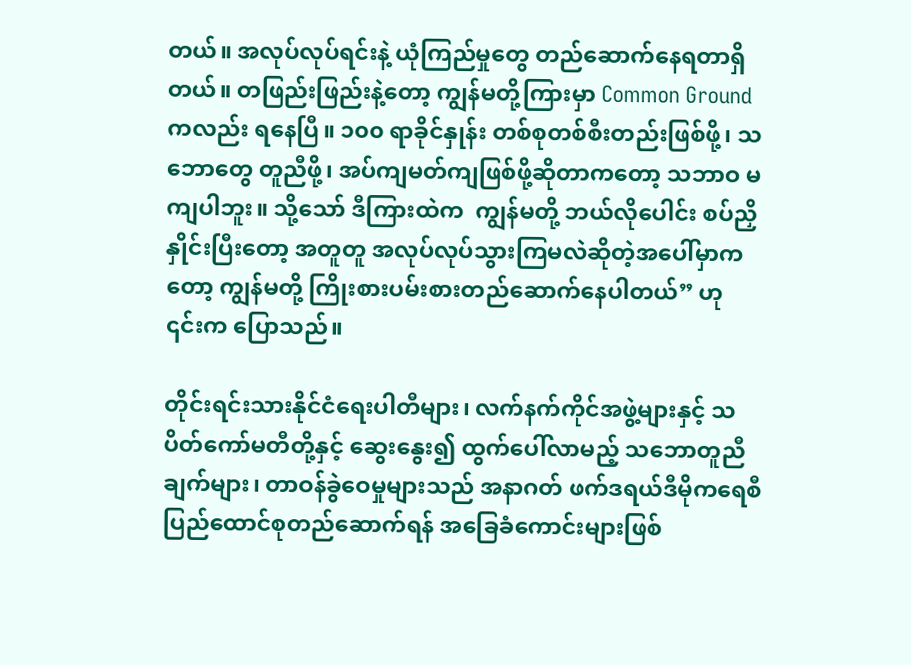တယ်။ အလုပ်လုပ်ရင်းနဲ့ ယုံကြည်မှုတွေ တည်ဆောက်နေရတာရှိတယ်။ တဖြည်းဖြည်းနဲ့တော့ ကျွန်မတို့ကြားမှာ Common Ground ကလည်း ရနေပြီ။ ၁၀၀ ရာခိုင်နှုန်း တစ်စုတစ်စီးတည်းဖြစ်ဖို့၊ သဘောတွေ တူညီဖို့၊ အပ်ကျမတ်ကျဖြစ်ဖို့ဆိုတာကတော့ သဘာဝ မကျပါဘူး။ သို့သော် ဒီကြားထဲက  ကျွန်မတို့ ဘယ်လိုပေါင်း စပ်ညှိနှိုင်းပြီးတော့ အတူတူ အလုပ်လုပ်သွားကြမလဲဆိုတဲ့အပေါ်မှာကတော့ ကျွန်မတို့ ကြိုးစားပမ်းစားတည်ဆောက်နေပါတယ်” ဟု ၎င်းက ပြောသည်။

တိုင်းရင်းသားနိုင်ငံရေးပါတီများ၊ လက်နက်ကိုင်အဖွဲ့များနှင့် သပိတ်ကော်မတီတို့နှင့် ဆွေးနွေး၍ ထွက်ပေါ်လာမည့် သဘောတူညီချက်များ၊ တာဝန်ခွဲဝေမှုများသည် အနာဂတ် ဖက်ဒရယ်ဒီမိုကရေစီ ပြည်ထောင်စုတည်ဆောက်ရန် အခြေခံကောင်းများဖြစ်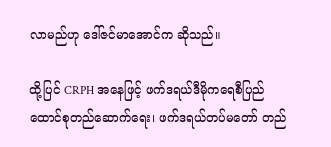လာမည်ဟု ဒေါ်ဇင်မာအောင်က ဆိုသည်။

ထို့ပြင် CRPH အနေဖြင့် ဖက်ဒရယ်ဒီမိုကရေစီပြည်ထောင်စုတည်ဆောက်ရေး၊ ဖက်ဒရယ်တပ်မတော် တည်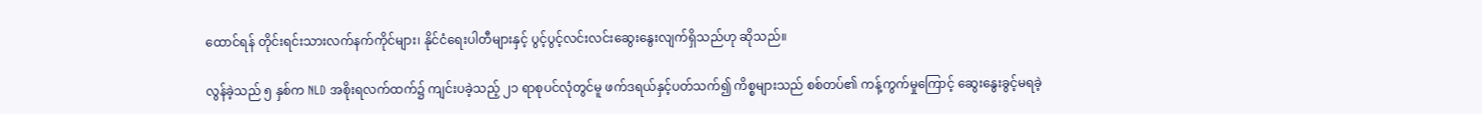ထောင်ရန် တိုင်းရင်းသားလက်နက်ကိုင်များ၊ နိုင်ငံရေးပါတီများနှင့် ပွင့်ပွင့်လင်းလင်းဆွေးနွေးလျက်ရှိသည်ဟု ဆိုသည်။

လွန်ခဲ့သည် ၅ နှစ်က NLD အစိုးရလက်ထက်၌ ကျင်းပခဲ့သည့် ၂၁ ရာစုပင်လုံတွင်မူ ဖက်ဒရယ်နှင့်ပတ်သက်၍ ကိစ္စများသည် စစ်တပ်၏ ကန့်ကွက်မှုကြောင့် ဆွေးနွေးခွင့်မရခဲ့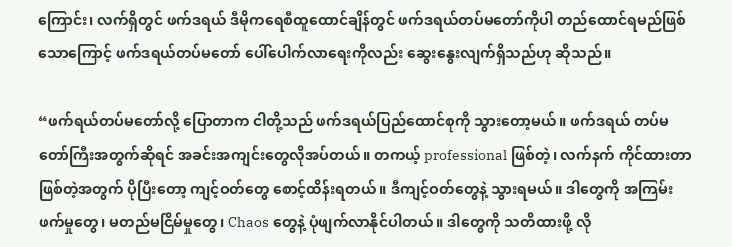ကြောင်း၊ လက်ရှိတွင် ဖက်ဒရယ် ဒီမိုကရေစီထူထောင်ချိန်တွင် ဖက်ဒရယ်တပ်မတော်ကိုပါ တည်ထောင်ရမည်ဖြစ်သောကြောင့် ဖက်ဒရယ်တပ်မတော် ပေါ်ပေါက်လာရေးကိုလည်း ဆွေးနွေးလျက်ရှိသည်ဟု ဆိုသည်။

“ဖက်ရယ်တပ်မတော်လို့ ပြောတာက ငါတို့သည် ဖက်ဒရယ်ပြည်ထောင်စုကို သွားတော့မယ်။ ဖက်ဒရယ် တပ်မတော်ကြီးအတွက်ဆိုရင် အခင်းအကျင်းတွေလိုအပ်တယ်။ တကယ့် professional ဖြစ်တဲ့၊ လက်နက် ကိုင်ထားတာဖြစ်တဲ့အတွက် ပိုပြီးတော့ ကျင့်ဝတ်တွေ စောင့်ထိန်းရတယ်။ ဒီကျင့်ဝတ်တွေနဲ့ သွားရမယ်။ ဒါတွေကို အကြမ်းဖက်မှုတွေ၊ မတည်မငြိမ်မှုတွေ၊ Chaos တွေနဲ့ ပုံဖျက်လာနိုင်ပါတယ်။ ဒါတွေကို သတိထားဖို့ လို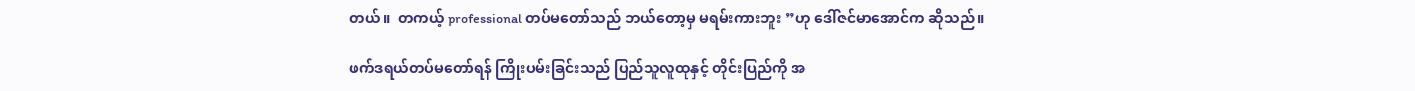တယ်။  တကယ့် professional တပ်မတော်သည် ဘယ်တော့မှ မရမ်းကားဘူး ”ဟု ဒေါ်ဇင်မာအောင်က ဆိုသည်။

ဖက်ဒရယ်တပ်မတော်ရန် ကြိုးပမ်းခြင်းသည် ပြည်သူလူထုနှင့် တိုင်းပြည်ကို အ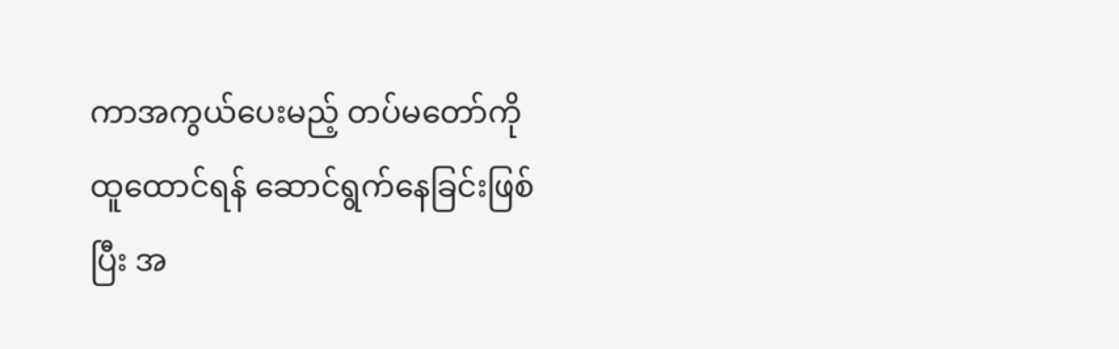ကာအကွယ်ပေးမည့် တပ်မတော်ကိုထူထောင်ရန် ဆောင်ရွက်နေခြင်းဖြစ်ပြီး အ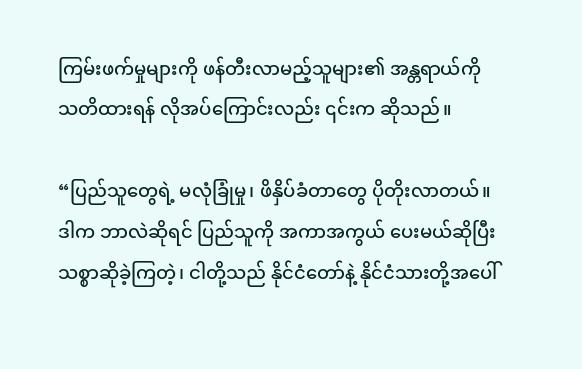ကြမ်းဖက်မှုများကို ဖန်တီးလာမည့်သူများ၏ အန္တရာယ်ကို သတိထားရန် လိုအပ်ကြောင်းလည်း ၎င်းက ဆိုသည်။

“ပြည်သူတွေရဲ့ မလုံခြုံမှု၊ ဖိနှိပ်ခံတာတွေ ပိုတိုးလာတယ်။ ဒါက ဘာလဲဆိုရင် ပြည်သူကို အကာအကွယ် ပေးမယ်ဆိုပြီး သစ္စာဆိုခဲ့ကြတဲ့၊ ငါတို့သည် နိုင်ငံတော်နဲ့ နိုင်ငံသားတို့အပေါ်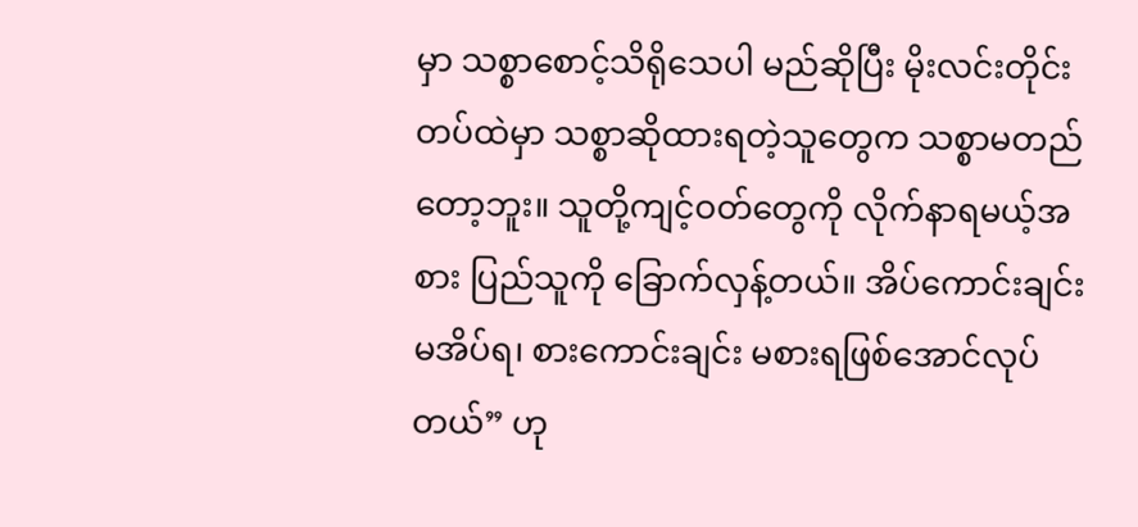မှာ သစ္စာစောင့်သိရိုသေပါ မည်ဆိုပြီး မိုးလင်းတိုင်း တပ်ထဲမှာ သစ္စာဆိုထားရတဲ့သူတွေက သစ္စာမတည်တော့ဘူး။ သူတို့ကျင့်ဝတ်တွေကို လိုက်နာရမယ့်အစား ပြည်သူကို ခြောက်လှန့်တယ်။ အိပ်ကောင်းချင်းမအိပ်ရ၊ စားကောင်းချင်း မစားရဖြစ်အောင်လုပ်တယ်” ဟု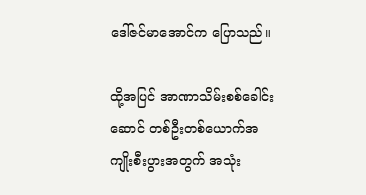ဒေါ်ဇင်မာအောင်က ပြောသည်။

ထို့အပြင် အာဏာသိမ်းစစ်ခေါင်းဆောင် တစ်ဦးတစ်ယောက်အကျိုးစီးပွားအတွက် အသုံး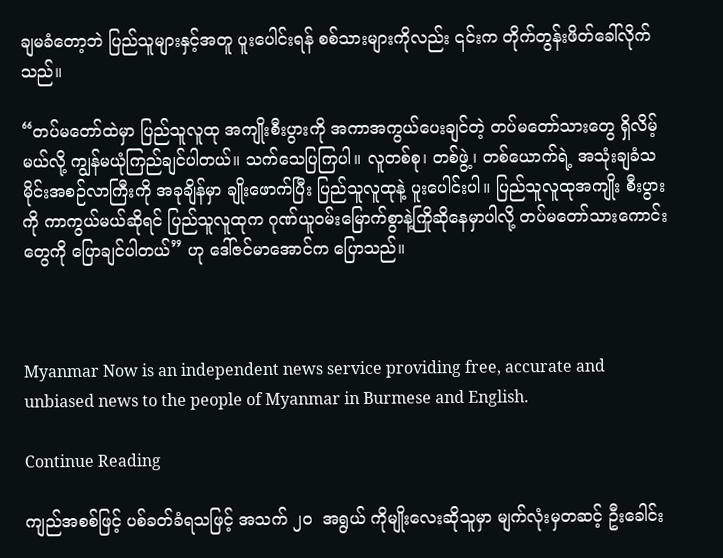ချမခံတော့ဘဲ ပြည်သူများနှင့်အတူ ပူးပေါင်းရန် စစ်သားများကိုလည်း ၎င်းက တိုက်တွန်းဖိတ်ခေါ်လိုက်သည်။

“တပ်မတော်ထဲမှာ ပြည်သူလူထု အကျိုးစီးပွားကို အကာအကွယ်ပေးချင်တဲ့ တပ်မတော်သားတွေ ရှိလိမ့်မယ်လို့ ကျွန်မယုံကြည်ချင်ပါတယ်။ သက်သေပြကြပါ။ လူတစ်စု၊ တစ်ဖွဲ့၊ တစ်ယောက်ရဲ့ အသုံးချခံသမိုင်းအစဉ်လာကြီးကို အခုချိန်မှာ ချိုးဖောက်ပြီး ပြည်သူလူထုနဲ့ ပူးပေါင်းပါ။ ပြည်သူလူထုအကျိုး စီးပွားကို ကာကွယ်မယ်ဆိုရင် ပြည်သူလူထုက ဂုဏ်ယူဝမ်းမြောက်စွာနဲ့ကြိုဆိုနေမှာပါလို့ တပ်မတော်သားကောင်းတွေကို ပြောချင်ပါတယ်” ဟု ဒေါ်ဇင်မာအောင်က ပြောသည်။



Myanmar Now is an independent news service providing free, accurate and unbiased news to the people of Myanmar in Burmese and English.

Continue Reading

ကျည်အစစ်ဖြင့် ပစ်ခတ်ခံရသဖြင့် အသက် ၂၀  အရွယ် ကိုမျိုးလေးဆိုသူမှာ မျက်လုံးမှတဆင့် ဦးခေါင်း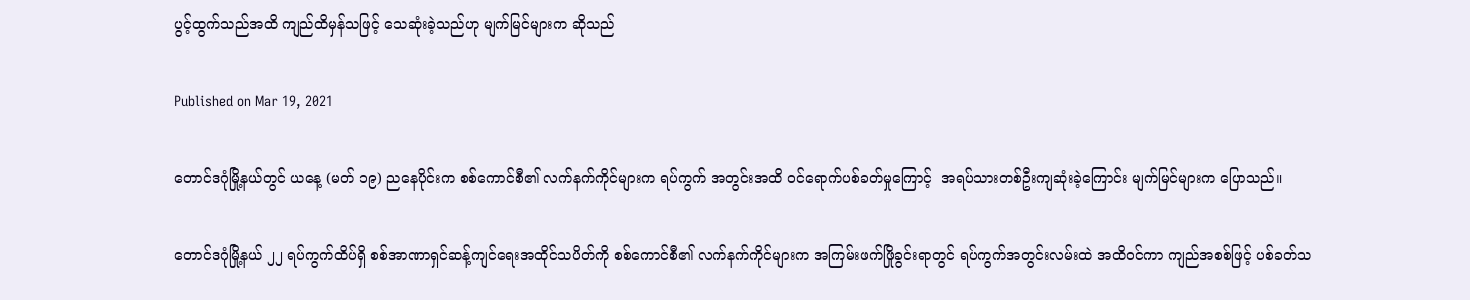ပွင့်ထွက်သည်အထိ ကျည်ထိမှန်သဖြင့် သေဆုံးခဲ့သည်ဟု မျက်မြင်များက ဆိုသည်

Published on Mar 19, 2021

တောင်ဒဂုံမြို့နယ်တွင် ယနေ့ (မတ် ၁၉) ညနေပိုင်းက စစ်ကောင်စီ၏ လက်နက်ကိုင်များက ရပ်ကွက် အတွင်းအထိ ဝင်ရောက်ပစ်ခတ်မှုကြောင့်  အရပ်သားတစ်ဦးကျဆုံးခဲ့ကြောင်း မျက်မြင်များက ပြောသည်။

တောင်ဒဂုံမြို့နယ် ၂၂ ရပ်ကွက်ထိပ်ရှိ စစ်အာဏာရှင်ဆန့်ကျင်ရေးအထိုင်သပိတ်ကို စစ်ကောင်စီ၏ လက်နက်ကိုင်များက အကြမ်းဖက်ဖြိုခွင်းရာတွင် ရပ်ကွက်အတွင်းလမ်းထဲ အထိဝင်ကာ ကျည်အစစ်ဖြင့် ပစ်ခတ်သ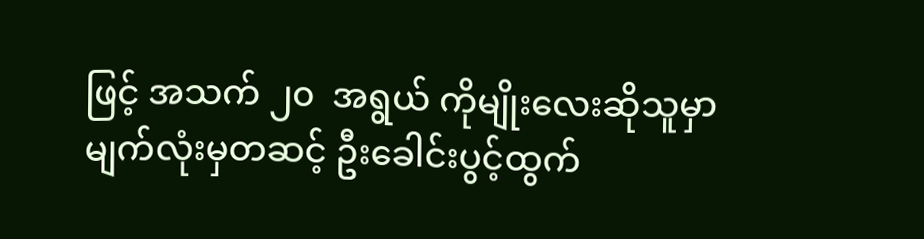ဖြင့် အသက် ၂၀  အရွယ် ကိုမျိုးလေးဆိုသူမှာ မျက်လုံးမှတဆင့် ဦးခေါင်းပွင့်ထွက်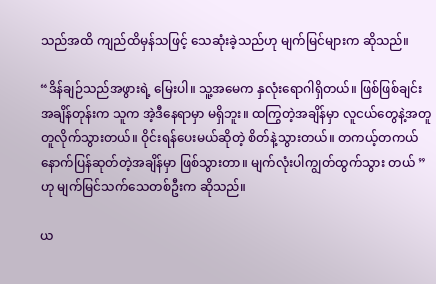သည်အထိ ကျည်ထိမှန်သဖြင့် သေဆုံးခဲ့သည်ဟု မျက်မြင်များက ဆိုသည်။

“ဒိန်ချဉ်သည်အဖွားရဲ့ မြေးပါ။ သူ့အမေက နှလုံးရောဂါရှိတယ်။ ဖြစ်ဖြစ်ချင်းအချိန်တုန်းက သူက အဲ့ဒီနေရာမှာ မရှိဘူး။ ထကြွတဲ့အချိန်မှာ လူငယ်တွေနဲ့အတူတူလိုက်သွားတယ်။ ဝိုင်းရန်ပေးမယ်ဆိုတဲ့ စိတ်နဲ့သွားတယ်။ တကယ့်တကယ်နောက်ပြန်ဆုတ်တဲ့အချိန်မှာ ဖြစ်သွားတာ။ မျက်လုံးပါကျွတ်ထွက်သွား တယ် ” ဟု မျက်မြင်သက်သေတစ်ဦးက ဆိုသည်။

ယ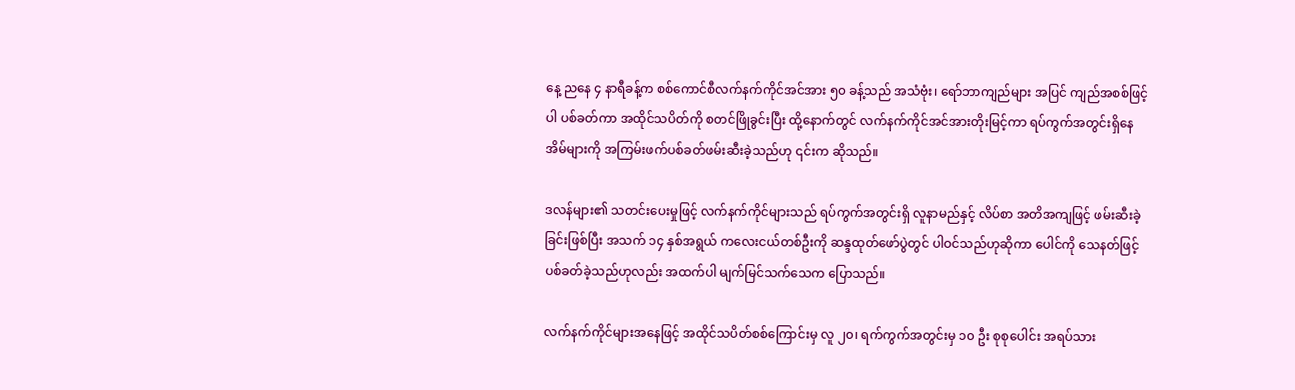နေ့ ညနေ ၄ နာရီခန့်က စစ်ကောင်စီလက်နက်ကိုင်အင်အား ၅၀ ခန့်သည် အသံဗုံး၊ ရော်ဘာကျည်များ အပြင် ကျည်အစစ်ဖြင့်ပါ ပစ်ခတ်ကာ အထိုင်သပိတ်ကို စတင်ဖြိုခွင်းပြီး ထို့နောက်တွင် လက်နက်ကိုင်အင်အားတိုးမြင့်ကာ ရပ်ကွက်အတွင်းရှိနေအိမ်များကို အကြမ်းဖက်ပစ်ခတ်ဖမ်းဆီးခဲ့သည်ဟု ၎င်းက ဆိုသည်။

ဒလန်များ၏ သတင်းပေးမှုဖြင့် လက်နက်ကိုင်များသည် ရပ်ကွက်အတွင်းရှိ လူနာမည်နှင့် လိပ်စာ အတိအကျဖြင့် ဖမ်းဆီးခဲ့ခြင်းဖြစ်ပြီး အသက် ၁၄ နှစ်အရွယ် ကလေးငယ်တစ်ဦးကို ဆန္ဒထုတ်‌ဖော်ပွဲတွင် ပါဝင်သည်ဟုဆိုကာ ပေါင်ကို သေနတ်ဖြင့်ပစ်ခတ်ခဲ့သည်ဟုလည်း အထက်ပါ မျက်မြင်သက်သေက ပြောသည်။

လက်နက်ကိုင်များအ‌နေဖြင့် အထိုင်သပိတ်စစ်ကြောင်းမှ လူ ၂၀၊ ရက်ကွက်အတွင်းမှ ၁၀ ဦး စုစုပေါင်း အရပ်သား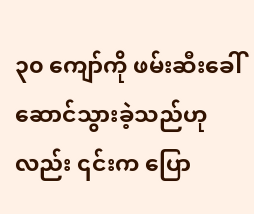၃၀ ကျော်ကို ဖမ်းဆီးခေါ်ဆောင်သွားခဲ့သည်ဟုလည်း ၎င်းက ပြော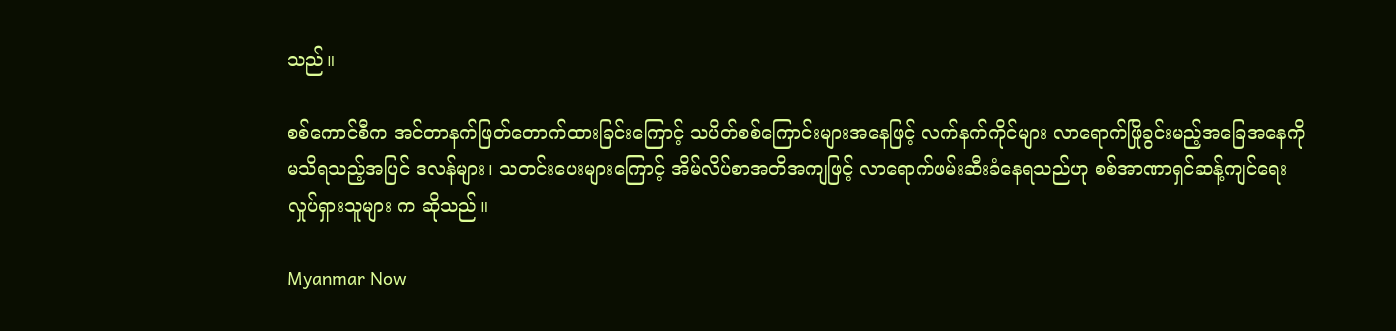သည်။

စစ်ကောင်စီက အင်တာနက်ဖြတ်တောက်ထားခြင်းကြောင့် သပိတ်စစ်ကြောင်းများအနေဖြင့် လက်နက်ကိုင်များ လာရောက်ဖြိုခွင်းမည့်အခြေအနေကို မသိရသည့်အပြင် ဒလန်များ၊ သတင်းပေးများကြောင့် အိမ်လိပ်စာအတိအကျဖြင့် လာရောက်ဖမ်းဆီးခံနေရသည်ဟု စစ်အာဏာရှင်ဆန့်ကျင်ရေး လှုပ်ရှားသူများ က ဆိုသည်။

Myanmar Now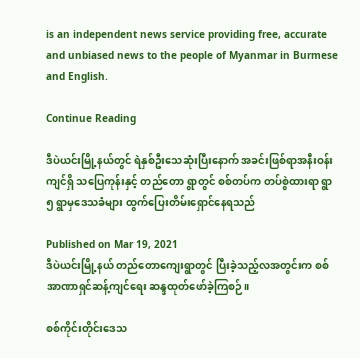is an independent news service providing free, accurate and unbiased news to the people of Myanmar in Burmese and English.

Continue Reading

ဒီပဲယင်းမြို့နယ်တွင် ရဲနှစ်ဦးသေဆုံးပြီးနောက် အခင်းဖြစ်ရာအနီးဝန်းကျင်ရှိ သပြေကုန်းနှင့် တည်တော ရွာတွင် စစ်တပ်က တပ်စွဲထားရာ ရွာ ၅ ရွာမှဒေသခံများ ထွက်ပြေးတိမ်းရှောင်နေရသည်

Published on Mar 19, 2021
ဒီပဲယင်းမြို့နယ် တည်တောကျေးရွာတွင် ပြီးခဲ့သည့်လအတွင်းက စစ်အာဏာရှင်ဆန့်ကျင်ရေး ဆန္ဒထုတ်ဖော်ခဲ့ကြစဉ်။

စစ်ကိုင်းတိုင်းဒေသ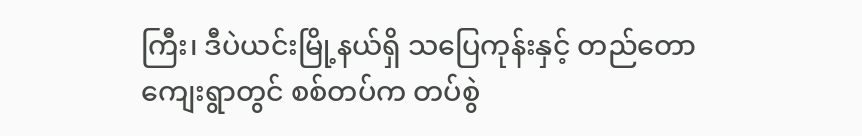ကြီး၊ ဒီပဲယင်းမြို့နယ်ရှိ သပြေကုန်းနှင့် တည်တောကျေးရွာတွင် စစ်တပ်က တပ်စွဲ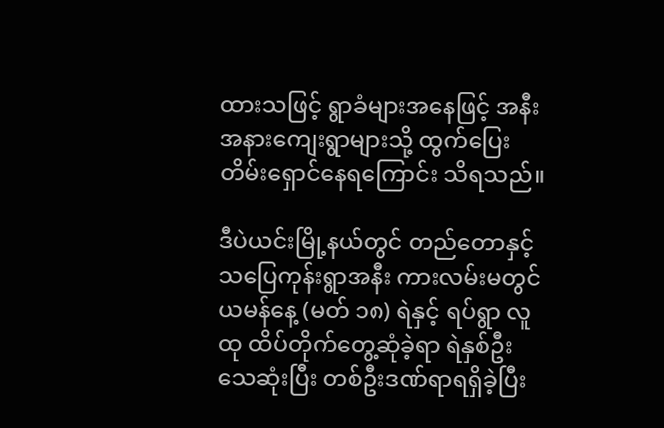ထားသဖြင့် ရွာခံများအနေဖြင့် အနီးအနားကျေးရွာများသို့ ထွက်ပြေးတိမ်းရှောင်နေရကြောင်း သိရသည်။

ဒီပဲယင်းမြို့နယ်တွင် တည်တောနှင့် သပြေကုန်းရွာအနီး ကားလမ်းမတွင် ယမန်နေ့ (မတ် ၁၈) ရဲနှင့် ရပ်ရွာ လူထု ထိပ်တိုက်တွေ့ဆုံခဲ့ရာ ရဲနှစ်ဦးသေဆုံးပြီး တစ်ဦးဒဏ်ရာရရှိခဲ့ပြီး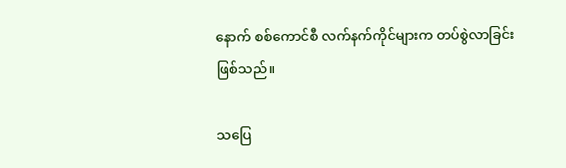နောက် စစ်ကောင်စီ လက်နက်ကိုင်များက တပ်စွဲလာခြင်းဖြစ်သည်။

သပြေ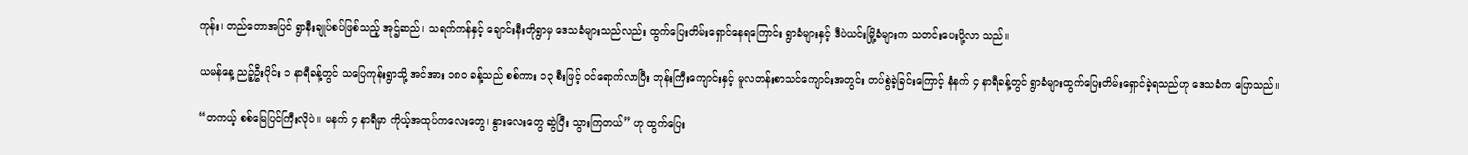ကုန်း၊ တည်တောအပြင် ရွာနီးချုပ်စပ်ဖြစ်သည့် အုဌ်ဆည်၊ သရက်ကန်နှင့် ချောင်းနီးတိုရွာမှ ဒေသခံများသည်လည်း ထွက်ပြေးတိမ်းရှောင်နေရကြောင်း ရွာခံများနှင့် ဒီပဲယင်းမြို့ခံများက သတင်းပေးပို့လာ သည်။

ယမန်နေ့ ညဉ့်ဦးပိုင်း ၁ နာရီခန့်တွင် သပြေကုန်းရွာသို့ အင်အား ၁၈၀ ခန့်သည် စစ်ကား ၁၃ စီးဖြင့် ဝင်ရောက်လာပြီး ဘုန်းကြီးကျောင်းနှင့် မူလတန်းစာသင်ကျောင်းအတွင်း တပ်စွဲခဲ့ခြင်းကြောင့် နံနက် ၄ နာရီခန့်တွင် ရွာခံများထွက်ပြေးတိမ်းရှောင်ခဲ့ရသည်ဟု ဒေသခံက ပြောသည်။

“တကယ့် စစ်မြေပြင်ကြီးလိုပဲ။ မနက် ၄ နာရီမှာ ကိုယ့်အထုပ်ကလေးတွေ၊ နွားလေးတွေ ဆွဲပြီး သွားကြတယ်” ဟု ထွက်ပြေး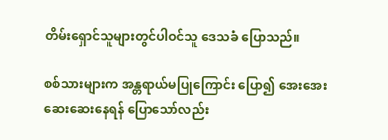တိမ်းရှောင်သူများတွင်ပါဝင်သူ ဒေသခံ ပြောသည်။

စစ်သားများက အန္တရာယ်မပြုကြောင်း ပြော၍ အေးအေးဆေးဆေးနေရန် ပြောသော်လည်း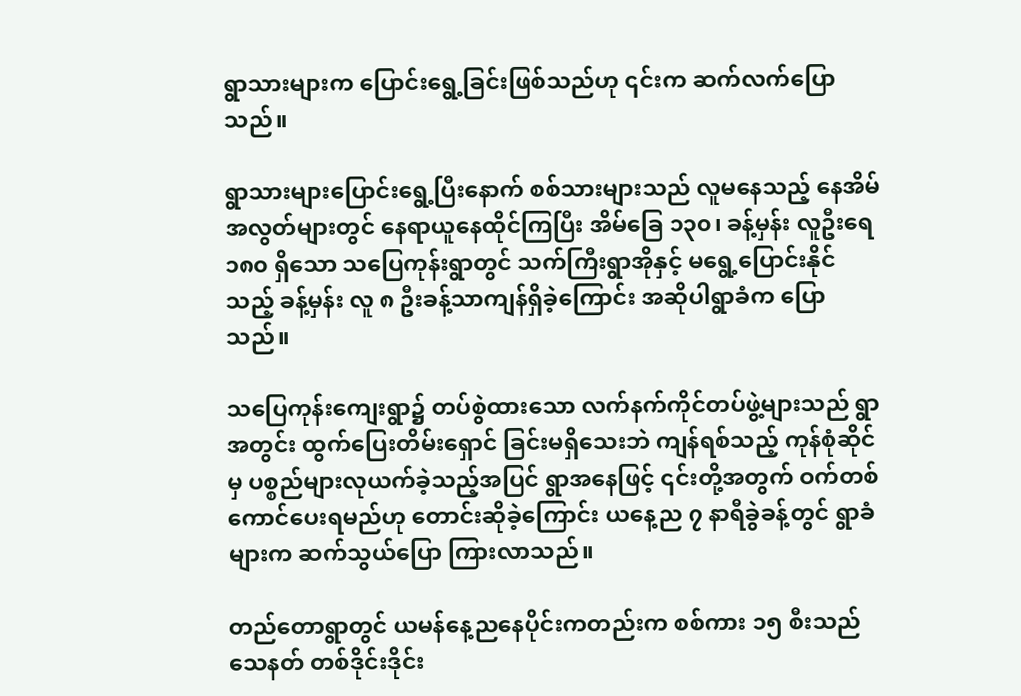ရွာသားများက ပြောင်းရွေ့ခြင်းဖြစ်သည်ဟု ၎င်းက ဆက်လက်ပြောသည်။

ရွာသားများပြောင်းရွေ့ပြီးနောက် စစ်သားများသည် လူမနေသည့် နေအိမ်အလွတ်များတွင် နေရာယူနေထိုင်ကြပြီး အိမ်ခြေ ၁၃၀၊ ခန့်မှန်း လူဦးရေ ၁၈၀ ရှိသော သပြေကုန်းရွာတွင် သက်ကြီးရွာအိုနှင့် မရွေ့ပြောင်းနိုင်သည့် ခန့်မှန်း လူ ၈ ဦးခန့်သာကျန်ရှိခဲ့ကြောင်း အဆိုပါရွာခံက ပြောသည်။

သပြေကုန်းကျေးရွာ၌ တပ်စွဲထားသော လက်နက်ကိုင်တပ်ဖွဲ့များသည် ရွာအတွင်း ထွက်ပြေးတိမ်းရှောင် ခြင်းမရှိသေးဘဲ ကျန်ရစ်သည့် ကုန်စုံဆိုင်မှ ပစ္စည်များလုယက်ခဲ့သည့်အပြင် ရွာအနေဖြင့် ၎င်းတို့အတွက် ဝက်တစ်ကောင်ပေးရမည်ဟု တောင်းဆိုခဲ့ကြောင်း ယနေ့ည ၇ နာရီခွဲခန့်တွင် ရွာခံများက ဆက်သွယ်ပြော ကြားလာသည်။

တည်တောရွာတွင် ယမန်နေ့ညနေပိုင်းကတည်းက စစ်ကား ၁၅ စီးသည် သေနတ် တစ်ဒိုင်းဒိုင်း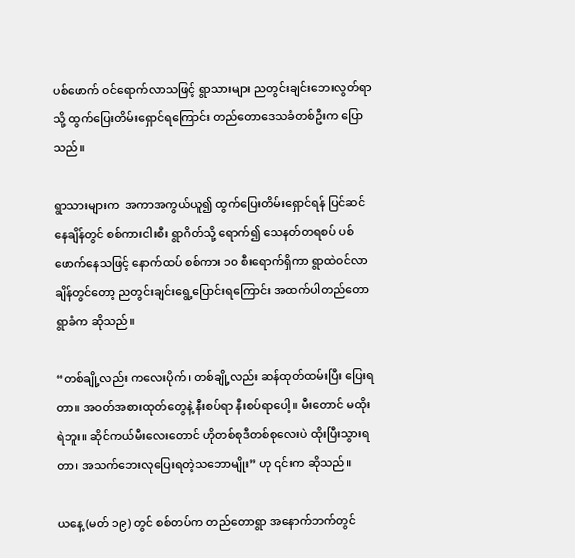ပစ်ဖောက် ဝင်ရောက်လာသဖြင့် ရွာသားများ ညတွင်းချင်းဘေးလွတ်ရာသို့ ထွက်ပြေးတိမ်းရှောင်ရကြောင်း တည်တောဒေသခံတစ်ဦးက ပြောသည်။

ရွာသားများက  အကာအကွယ်ယူ၍ ထွက်ပြေးတိမ်းရှောင်ရန် ပြင်ဆင်နေချိန်တွင် စစ်ကားငါးစီး ရွာဂိတ်သို့ ရောက်၍ သေနတ်တရစပ် ပစ်ဖောက်နေသဖြင့် နောက်ထပ် စစ်ကား ၁၀ စီးရောက်ရှိကာ ရွာထဲဝင်လာချိန်တွင်တော့ ညတွင်းချင်းရွေ့ပြောင်းရကြောင်း အထက်ပါတည်တောရွာခံက ဆိုသည်။

“တစ်ချို့လည်း ကလေးပိုက်၊ တစ်ချို့လည်း ဆန်ထုတ်ထမ်းပြီး ပြေးရတာ။ အဝတ်အစားထုတ်တွေနဲ့ နီးစပ်ရာ နီးစပ်ရာပေါ့။ မီးတောင် မထိုးရဲဘူး။ ဆိုင်ကယ်မီးလေးတောင် ဟိုတစ်စုဒီတစ်စုလေးပဲ ထိုးပြီးသွားရတာ၊ အသက်ဘေးလုပြေးရတဲ့သဘောမျိုး” ဟု ၎င်းက ဆိုသည်။

ယနေ့ (မတ် ၁၉) တွင် စစ်တပ်က တည်တောရွာ အနောက်ဘက်တွင်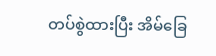တပ်စွဲထားပြီး အိမ်ခြေ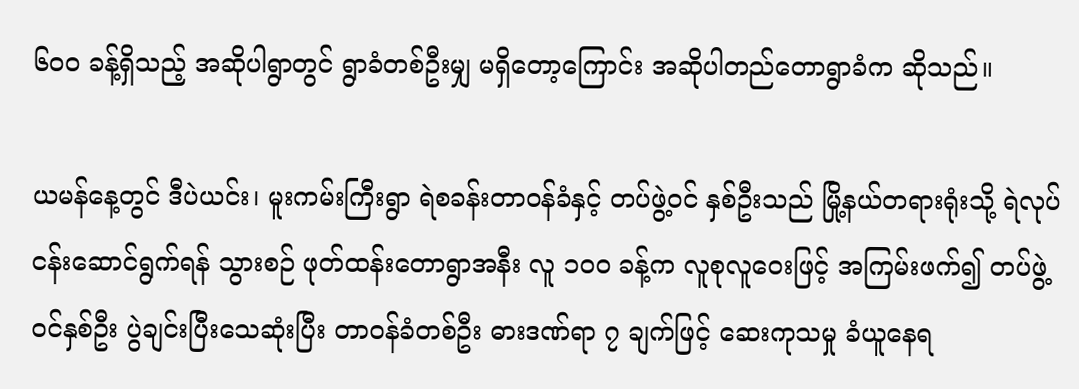၆၀၀ ခန့်ရှိသည့် အဆိုပါရွာတွင် ရွာခံတစ်ဦးမျှ မရှိတော့ကြောင်း အဆိုပါတည်တောရွာခံက ဆိုသည်။

ယမန်နေ့တွင် ဒီပဲယင်း၊ မူးကမ်းကြီးရွာ ရဲစခန်းတာဝန်ခံနှင့် တပ်ဖွဲ့ဝင် နှစ်ဦးသည် မြို့နယ်တရားရုံးသို့ ရဲလုပ်ငန်းဆောင်ရွက်ရန် သွားစဉ် ဖုတ်ထန်းတောရွာအနီး လူ ၁၀၀ ခန့်က လူစုလူဝေးဖြင့် အကြမ်းဖက်၍ တပ်ဖွဲ့ဝင်နှစ်ဦး ပွဲချင်းပြီးသေဆုံးပြီး တာဝန်ခံတစ်ဦး ဓားဒဏ်ရာ ၇ ချက်ဖြင့် ဆေးကုသမှု ခံယူနေရ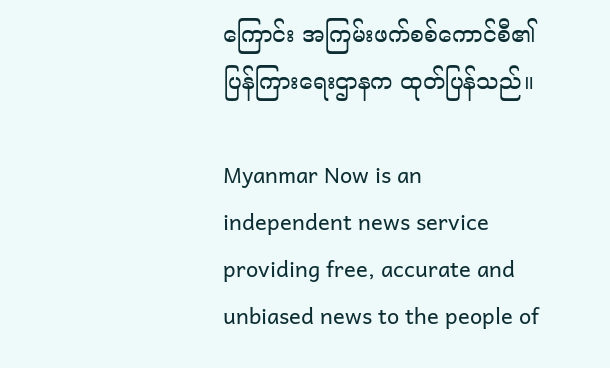ကြောင်း အကြမ်းဖက်စစ်ကောင်စီ၏ ပြန်ကြားရေးဌာနက ထုတ်ပြန်သည်။

Myanmar Now is an independent news service providing free, accurate and unbiased news to the people of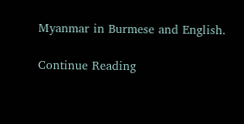Myanmar in Burmese and English.

Continue Reading